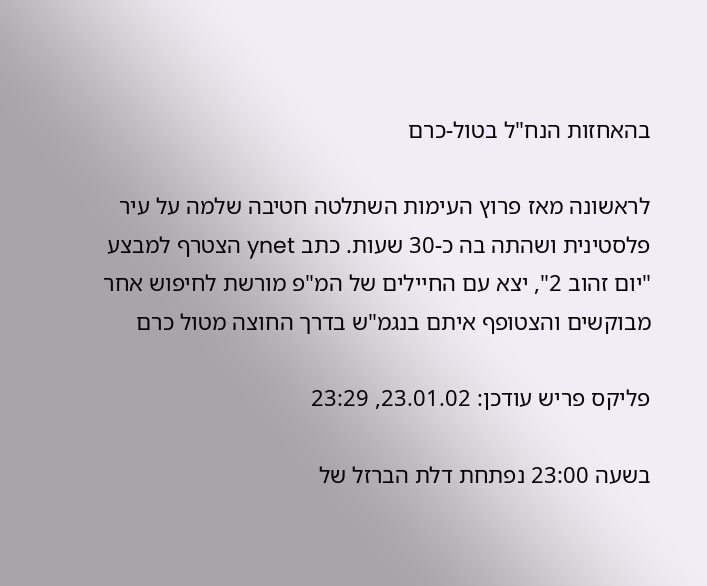בהאחזות הנח"ל בטול-כרם

לראשונה מאז פרוץ העימות השתלטה חטיבה שלמה על עיר פלסטינית ושהתה בה כ-30 שעות. כתב ynet הצטרף למבצע "יום זהוב 2", יצא עם החיילים של המ"פ מורשת לחיפוש אחר מבוקשים והצטופף איתם בנגמ"ש בדרך החוצה מטול כרם

פליקס פריש עודכן: 23.01.02, 23:29

בשעה 23:00 נפתחת דלת הברזל של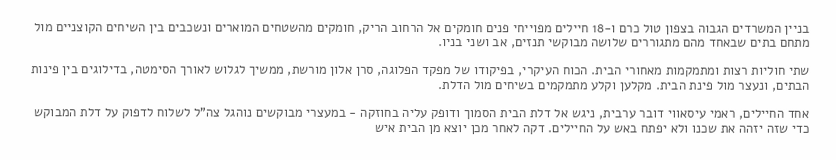בניין המשרדים הגבוה בצפון טול כרם ו-18 חיילים מפוייחי פנים חומקים אל הרחוב הריק, חומקים מהשטחים המוארים ונשכבים בין השיחים הקוצניים מול מתחם בתים שבאחד מהם מתגוררים שלושה מבוקשי תנזים, אב ושני בניו.

שתי חוליות רצות ומתמקמות מאחורי הבית. הכוח העיקרי, בפיקודו של מפקד הפלוגה, סרן אלון מורשת, ממשיך לגלוש לאורך הסימטה, בדילוגים בין פינות הבתים, ונעצר מול פינת הבית. מקלען וקלע מתמקמים בשיחים מול הדלת.

אחד החיילים, ראמי עיסאווי דובר ערבית, ניגש אל דלת הבית הסמוך ודופק עליה בחוזקה - במעצרי מבוקשים נוהגל צה"ל לשלוח לדפוק על דלת המבוקש כדי שזה יזהה את שכנו ולא יפתח באש על החיילים. דקה לאחר מכן יוצא מן הבית איש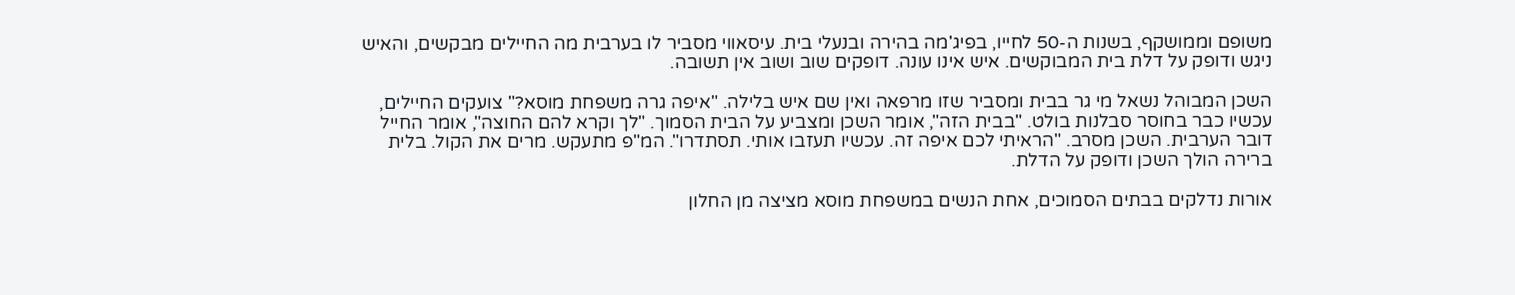משופם וממושקף, בשנות ה-50 לחייו, בפיג'מה בהירה ובנעלי בית. עיסאווי מסביר לו בערבית מה החיילים מבקשים, והאיש ניגש ודופק על דלת בית המבוקשים. איש אינו עונה. דופקים שוב ושוב אין תשובה.

השכן המבוהל נשאל מי גר בבית ומסביר שזו מרפאה ואין שם איש בלילה. "איפה גרה משפחת מוסא?" צועקים החיילים, עכשיו כבר בחוסר סבלנות בולט. "בבית הזה", אומר השכן ומצביע על הבית הסמוך. "לך וקרא להם החוצה", אומר החייל דובר הערבית. השכן מסרב. "הראיתי לכם איפה זה. עכשיו תעזבו אותי. תסתדרו". המ"פ מתעקש. מרים את הקול. בלית ברירה הולך השכן ודופק על הדלת.

אורות נדלקים בבתים הסמוכים, אחת הנשים במשפחת מוסא מציצה מן החלון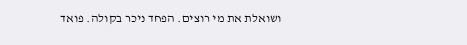ושואלת את מי רוצים. הפחד ניכר בקולה. פואד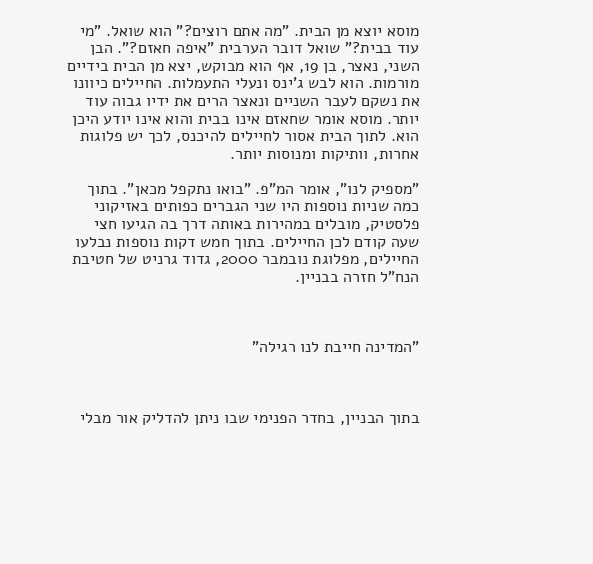מוסא יוצא מן הבית. "מה אתם רוצים?" הוא שואל. "מי עוד בבית?" שואל דובר הערבית "איפה חאזם?". הבן השני, נאצר, בן 19, אף הוא מבוקש, יצא מן הבית בידיים מורמות. הוא לבש ג'ינס ונעלי התעמלות. החיילים כיוונו את נשקם לעבר השניים ונאצר הרים את ידיו גבוה עוד יותר. מוסא אומר שחאזם אינו בבית והוא אינו יודע היכן הוא. לתוך הבית אסור לחיילים להיכנס, לכך יש פלוגות אחרות, וותיקות ומנוסות יותר.

"מספיק לנו", אומר המ"פ. "בואו נתקפל מכאן". בתוך כמה שניות נוספות היו שני הגברים כפותים באזיקוני פלסטיק, מובלים במהירות באותה דרך בה הגיעו חצי שעה קודם לכן החיילים. בתוך חמש דקות נוספות נבלעו החיילים, מפלוגת נובמבר 2000, גדוד גרניט של חטיבת הנח"ל חזרה בבניין.



"המדינה חייבת לנו רגילה"



בתוך הבניין, בחדר הפנימי שבו ניתן להדליק אור מבלי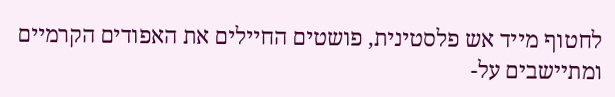לחטוף מייד אש פלסטינית, פושטים החיילים את האפודים הקרמיים ומתיישבים על-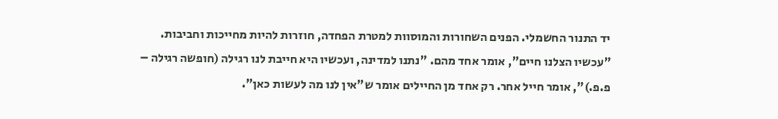יד התנור החשמלי. הפנים השחורות והמוסוות למטרת הפחדה, חוזרות להיות מחייכות וחביבות. "עכשיו הצלנו חיים", אומר אחד מהם. "נתנו למדינה, ועכשיו היא חייבת לנו רגילה (חופשה רגילה – פ.פ.)", אומר חייל אחר. רק אחד מן החיילים אומר ש"אין לנו מה לעשות כאן".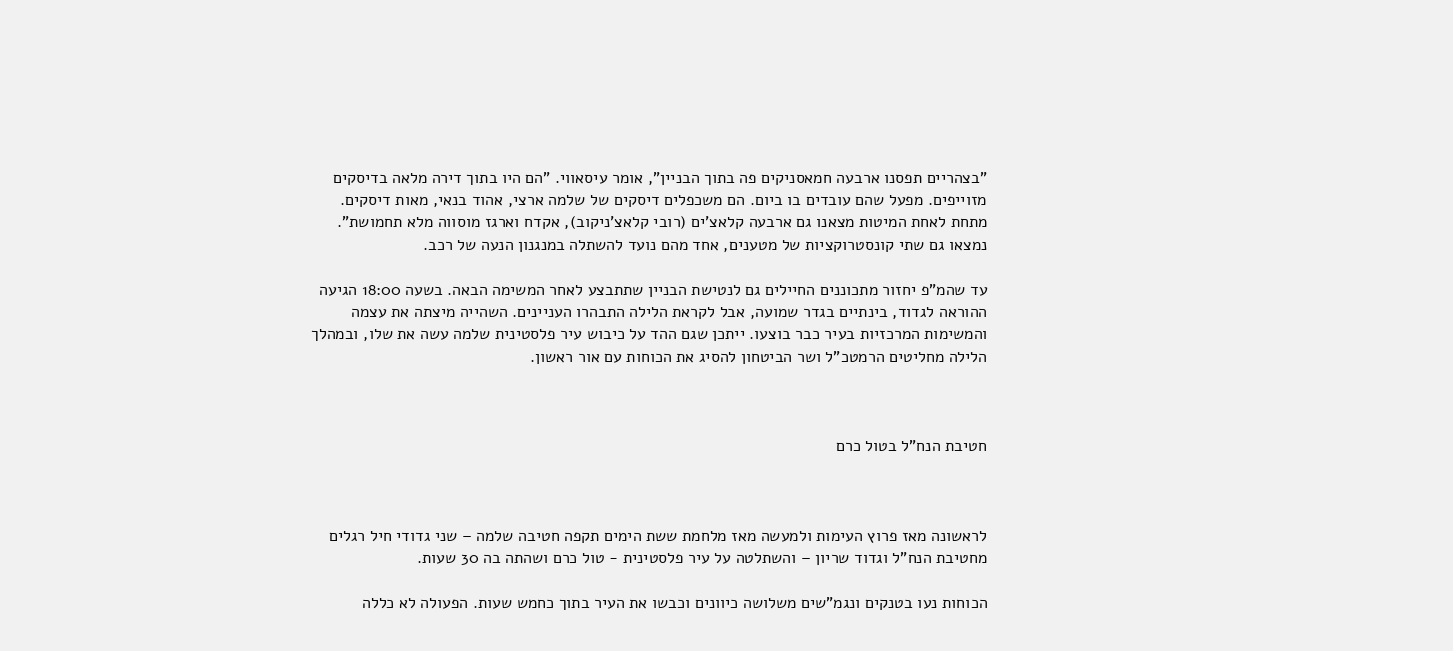"בצהריים תפסנו ארבעה חמאסניקים פה בתוך הבניין", אומר עיסאווי. "הם היו בתוך דירה מלאה בדיסקים מזוייפים. מפעל שהם עובדים בו ביום. הם משכפלים דיסקים של שלמה ארצי, אהוד בנאי, מאות דיסקים. מתחת לאחת המיטות מצאנו גם ארבעה קלאצ'ים (רובי קלאצ'ניקוב), אקדח וארגז מוסווה מלא תחמושת". נמצאו גם שתי קונסטרוקציות של מטענים, אחד מהם נועד להשתלה במנגנון הנעה של רכב.

עד שהמ"פ יחזור מתכוננים החיילים גם לנטישת הבניין שתתבצע לאחר המשימה הבאה. בשעה 18:00 הגיעה ההוראה לגדוד, בינתיים בגדר שמועה, אבל לקראת הלילה התבהרו העניינים. השהייה מיצתה את עצמה והמשימות המרכזיות בעיר כבר בוצעו. ייתכן שגם ההד על כיבוש עיר פלסטינית שלמה עשה את שלו, ובמהלך הלילה מחליטים הרמטכ"ל ושר הביטחון להסיג את הכוחות עם אור ראשון.



חטיבת הנח"ל בטול כרם



לראשונה מאז פרוץ העימות ולמעשה מאז מלחמת ששת הימים תקפה חטיבה שלמה – שני גדודי חיל רגלים מחטיבת הנח"ל וגדוד שריון – והשתלטה על עיר פלסטינית - טול כרם ושהתה בה 30 שעות.

הכוחות נעו בטנקים ונגמ"שים משלושה כיוונים וכבשו את העיר בתוך כחמש שעות. הפעולה לא כללה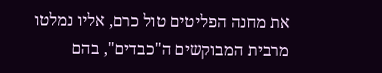את מחנה הפליטים טול כרם, אליו נמלטו מרבית המבוקשים ה"כבדים", בהם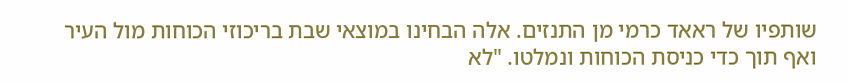שותפיו של ראאד כרמי מן התנזים. אלה הבחינו במוצאי שבת בריכוזי הכוחות מול העיר ואף תוך כדי כניסת הכוחות ונמלטו. "לא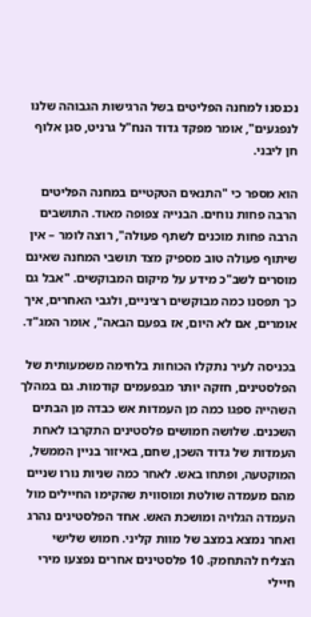נכנסנו למחנה הפליטים בשל הרגישות הגבוהה שלנו לנפגעים", אומר מפקד גדוד הנח"ל גרניט, סגן אלוף חן ליבני.

הוא מספר כי "התנאים הטקטיים במחנה הפליטים הרבה פחות נוחים. הבנייה צפופה מאוד. התושבים הרבה פחות מוכנים לשתף פעולה", רוצה לומר – אין שיתוף פעולה טוב מספיק מצד תושבי המחנה שאינם מוסרים לשב"כ מידע על מיקום המבוקשים. "אבל גם כך תפסנו כמה מבוקשים רציניים, ולגבי האחרים, איך אומרים, אם לא היום, אז בפעם הבאה", אומר המג"ד.

בכניסה לעיר נתקלו הכוחות בלחימה משמעותית של הפלסטינים, חזקה יותר מבפעמים קודמות. גם במהלך השהייה ספגו כמה מן העמדות אש כבדה מן הבתים השכנים. שלושה חמושים פלסטינים התקרבו לאחת העמדות של גדוד השכן, שחם, באיזור בניין הממשל, המוקטעה, ופתחו באש. לאחר כמה שניות נורו שניים מהם מעמדה שולטת ומוסווית שהקימו החיילים מול העמדה הגלויה ומושכת האש. אחד הפלסטינים נהרג ואחר נמצא במצב של מוות קליני. חמוש שלישי הצליח להתחמק. 10 פלסטינים אחרים נפצעו מירי חיילי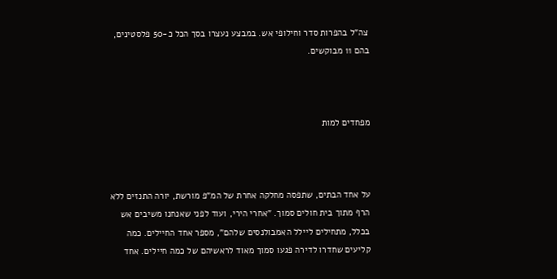צה"ל בהפרות סדר וחילופי אש. במבצע נעצרו בסך הכל כ-50 פלסטינים, בהם 11 מבוקשים.



מפחדים למות



על אחד הבתים, שתפסה מחלקה אחרת של המ"פ מורשת, יורה התנזים ללא הרף מתוך בית חולים סמוך. "אחרי הירי, ועוד לפני שאנחנו משיבים אש בכלל, מתחילים ליילל האמבולנסים שלהם", מספר אחד החיילים. כמה קליעים שחדרו לדירה פגעו סמוך מאוד לראשיהם של כמה חיילים. אחד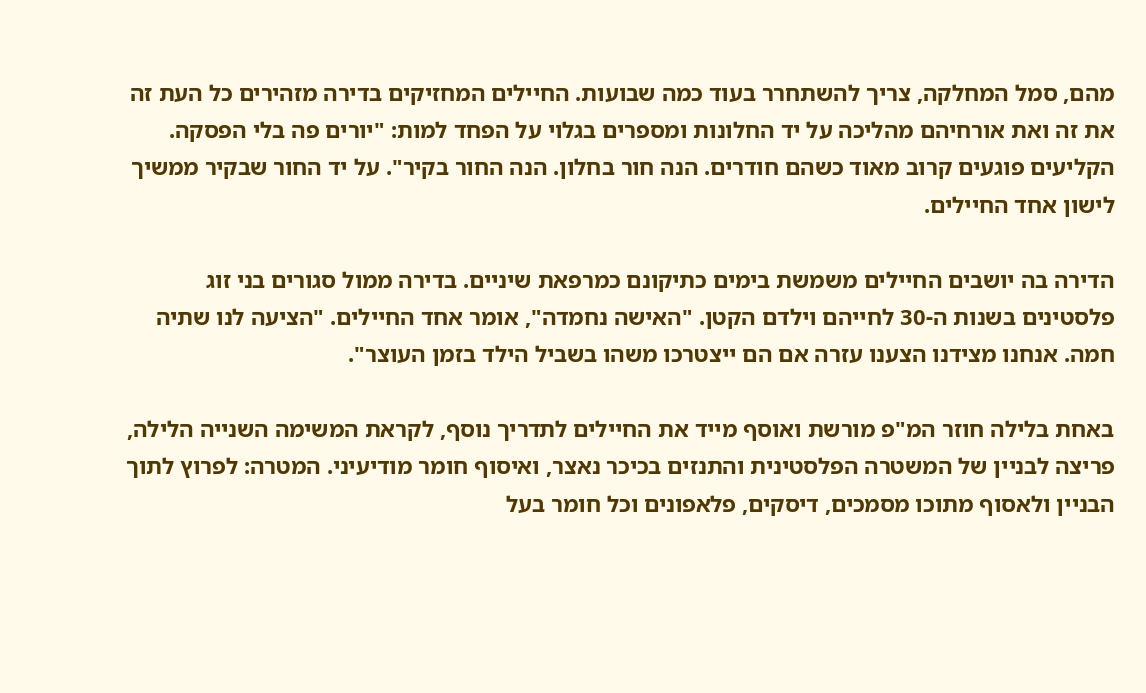מהם, סמל המחלקה, צריך להשתחרר בעוד כמה שבועות. החיילים המחזיקים בדירה מזהירים כל העת זה את זה ואת אורחיהם מהליכה על יד החלונות ומספרים בגלוי על הפחד למות: "יורים פה בלי הפסקה. הקליעים פוגעים קרוב מאוד כשהם חודרים. הנה חור בחלון. הנה החור בקיר". על יד החור שבקיר ממשיך לישון אחד החיילים.

הדירה בה יושבים החיילים משמשת בימים כתיקונם כמרפאת שיניים. בדירה ממול סגורים בני זוג פלסטינים בשנות ה-30 לחייהם וילדם הקטן. "האישה נחמדה", אומר אחד החיילים. "הציעה לנו שתיה חמה. אנחנו מצידנו הצענו עזרה אם הם ייצטרכו משהו בשביל הילד בזמן העוצר".

באחת בלילה חוזר המ"פ מורשת ואוסף מייד את החיילים לתדריך נוסף, לקראת המשימה השנייה הלילה, פריצה לבניין של המשטרה הפלסטינית והתנזים בכיכר נאצר, ואיסוף חומר מודיעיני. המטרה: לפרוץ לתוך הבניין ולאסוף מתוכו מסמכים, דיסקים, פלאפונים וכל חומר בעל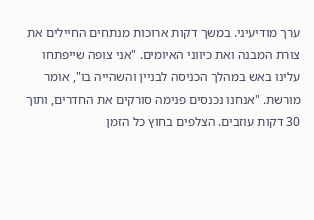ערך מודיעיני. במשך דקות ארוכות מנתחים החיילים את צורת המבנה ואת כיווני האיומים. "אני צופה שייפתחו עלינו באש במהלך הכניסה לבניין והשהייה בו", אומר מורשת. "אנחנו נכנסים פנימה סורקים את החדרים, ותוך 30 דקות עוזבים. הצלפים בחוץ כל הזמן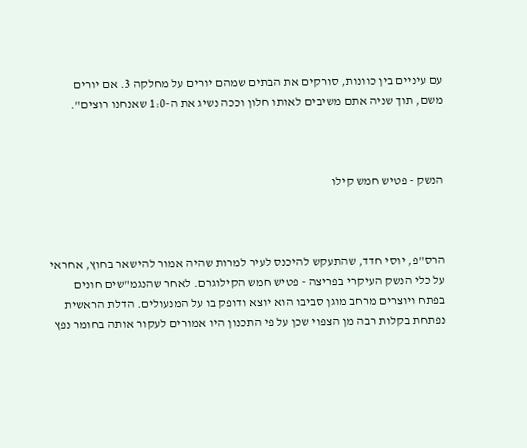עם עיניים בין כוונות, סורקים את הבתים שמהם יורים על מחלקה 3. אם יורים משם, תוך שניה אתם משיבים לאותו חלון וככה נשיג את ה-1:0 שאנחנו רוצים".



הנשק - פטיש חמש קילו



הרס"פ, יוסי חדד, שהתעקש להיכנס לעיר למרות שהיה אמור להישאר בחוץ, אחראי על כלי הנשק העיקרי בפריצה - פטיש חמש הקילוגרם. לאחר שהנגמ"שים חונים בפתח ויוצרים מרחב מוגן סביבו הוא יוצא ודופק בו על המנעולים. הדלת הראשית נפתחת בקלות רבה מן הצפוי שכן על פי התכנון היו אמורים לעקור אותה בחומר נפץ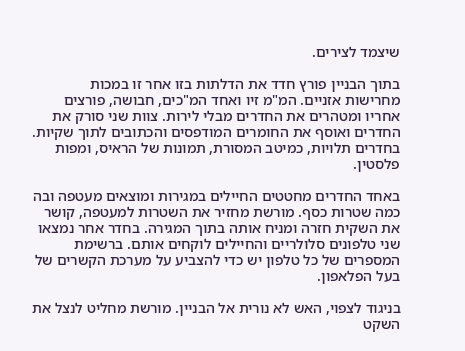שיצמד לצירים.

בתוך הבניין פורץ חדד את הדלתות בזו אחר זו במכות מחרישות אזניים. המ"מ זיו ואחד המ"כים, חבושה, פורצים אחריו ומטהרים את החדרים מבלי לירות. צוות שני סורק את החדרים ואוסף את החומרים המודפסים והכתובים לתוך שקיות. בחדרים תלויות, כמיטב המסורת, תמונות של הראיס, ומפות פלסטין.

באחד החדרים מחטטים החיילים במגירות ומוצאים מעטפה ובה כמה שטרות כסף. מורשת מחזיר את השטרות למעטפה, קושר את השקית חזרה ומניח אותה בתוך המגירה. בחדר אחר נמצאו שני טלפונים סלולריים והחיילים לוקחים אותם. ברשימת המספרים של כל טלפון יש כדי להצביע על מערכת הקשרים של בעל הפלאפון.

בניגוד לצפוי, האש לא נורית אל הבניין. מורשת מחליט לנצל את השקט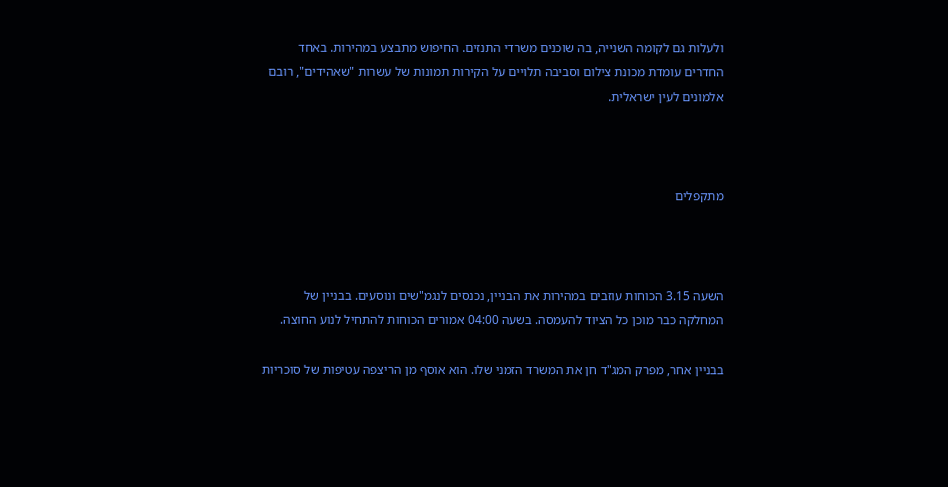ולעלות גם לקומה השנייה, בה שוכנים משרדי התנזים. החיפוש מתבצע במהירות. באחד החדרים עומדת מכונת צילום וסביבה תלויים על הקירות תמונות של עשרות "שאהידים", רובם אלמונים לעין ישראלית.



מתקפלים



השעה 3.15 הכוחות עוזבים במהירות את הבניין, נכנסים לנגמ"שים ונוסעים. בבניין של המחלקה כבר מוכן כל הציוד להעמסה. בשעה 04:00 אמורים הכוחות להתחיל לנוע החוצה.

בבניין אחר, מפרק המג"ד חן את המשרד הזמני שלו. הוא אוסף מן הריצפה עטיפות של סוכריות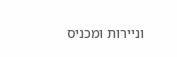וניירות ומכניס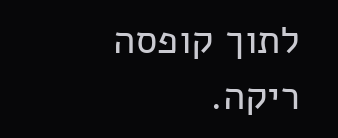לתוך קופסה ריקה.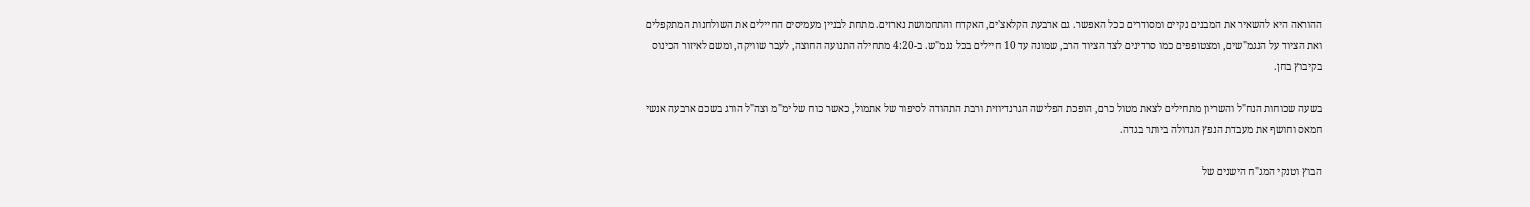ההוראה היא להשאיר את המבנים נקיים ומסודרים ככל האפשר. גם ארבעת הקלאצ'ים, האקדח והתחמושת נארזים. מתחת לבניין מעמיסים החיילים את השולחנות המתקפלים ואת הציוד על הנגמ"שים, ומצטופפים כמו סרדינים לצד הציוד הרב, שמונה עד 10 חיילים בכל נגמ"ש. ב-4:20 מתחילה התנועה החוצה, לעבר שוויקה, ומשם לאיזור הכינוס בקיבוץ בחן.

בשעה שכוחות הנח"ל והשריון מתחילים לצאת מטול כרם, הופכת הפלישה הגרנדיוזית ורבת התהודה לסיפור של אתמול, כאשר כוח של ימ"מ וצה"ל הורג בשכם ארבעה אנשי חמאס וחושף את מעבדת הנפץ הגדולה ביותר בגדה.

הבוץ וטנקי המג"ח הישנים של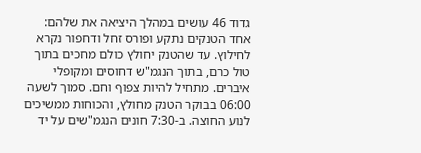גדוד 46 עושים במהלך היציאה את שלהם: אחד הטנקים נתקע ופורס זחל ודחפור נקרא לחילוץ. עד שהטנק יחולץ כולם מחכים בתוך טול כרם, בתוך הנגמ"ש דחוסים ומקופלי איברים. מתחיל להיות צפוף וחם. סמוך לשעה 06:00 בבוקר הטנק מחולץ, והכוחות ממשיכים לנוע החוצה. ב-7:30 חונים הנגמ"שים על יד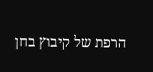הרפת של קיבוץ בחן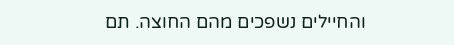והחיילים נשפכים מהם החוצה. תם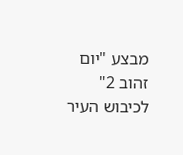מבצע "יום זהוב 2" לכיבוש העיר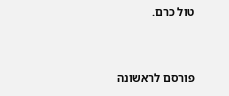טול כרם.


פורסם לראשונה